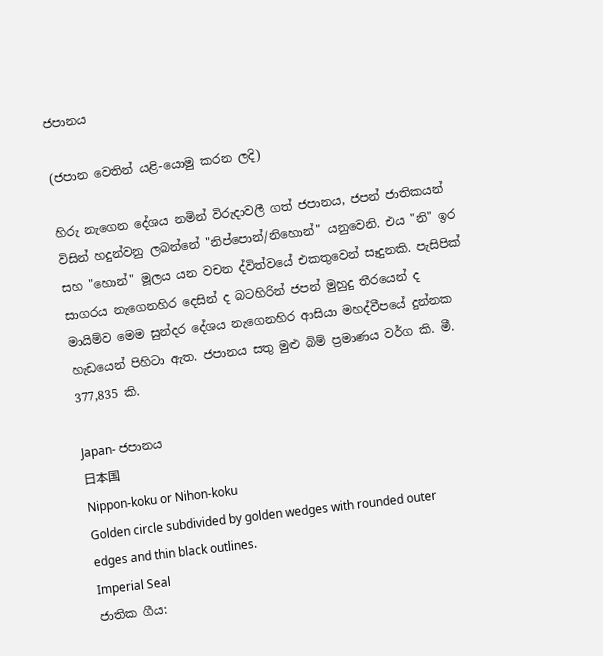ජපානය

(ජපාන වෙතින් යළි-යොමු කරන ලදි)

හිරු නැගෙන දේශය නමින් විරුදාවලී ගත් ජපානය, ජපන් ජාතිකයන් විසින් හදුන්වනු ලබන්නේ "නිප්පොන්/නිහොන්" යනුවෙනි. එය "නි" ඉර සහ "හොන්" මූලය යන වචන ද්විත්වයේ එකතුවෙන් සෑදුනකි. පැසිපික් සාගරය නැගෙනහිර දෙසින් ද බටහිරින් ජපන් මුහුදු තීරයෙන් ද මායිම්ව මෙම සුන්දර දේශය නැගෙනහිර ආසියා මහද්වීපයේ දුන්නක හැඩයෙන් පිහිටා ඇත. ජපානය සතු මුළු බිම් ප්‍රමාණය වර්ග කි. මී. 377,835 කි.

Japan- ජපානය
日本国
Nippon-koku or Nihon-koku
Golden circle subdivided by golden wedges with rounded outer edges and thin black outlines.
Imperial Seal
ජාතික ගීය: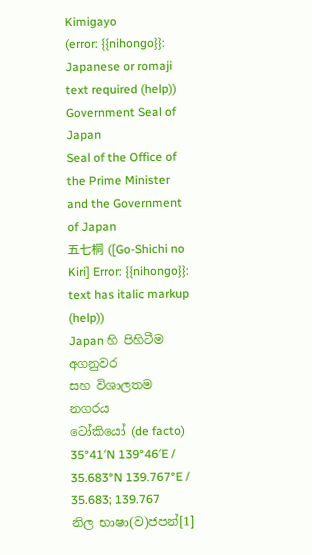Kimigayo
(error: {{nihongo}}: Japanese or romaji text required (help))
Government Seal of Japan
Seal of the Office of the Prime Minister and the Government of Japan
五七桐 ([Go-Shichi no Kiri] Error: {{nihongo}}: text has italic markup (help))
Japan හි පිහිටීම
අගනුවර
සහ විශාලතම නගරය
ටෝකියෝ (de facto)
35°41′N 139°46′E / 35.683°N 139.767°E / 35.683; 139.767
නිල භාෂා(ව)ජපන්[1]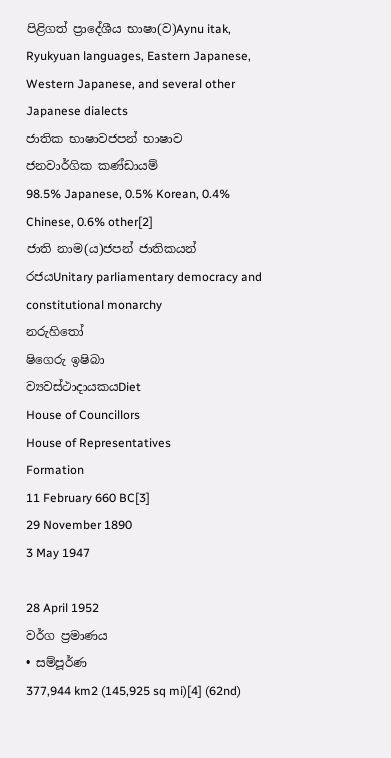පිළිගත් ප්‍රාදේශීය භාෂා(ව)Aynu itak, Ryukyuan languages, Eastern Japanese, Western Japanese, and several other Japanese dialects
ජාතික භාෂාවජපන් භාෂාව
ජනවාර්ගික කණ්ඩායම්
98.5% Japanese, 0.5% Korean, 0.4% Chinese, 0.6% other[2]
ජාති නාම(ය)ජපන් ජාතිකයන්
රජයUnitary parliamentary democracy and constitutional monarchy
නරුහිතෝ
ෂිගෙරු ඉෂිබා
ව්‍යවස්ථාදායකයDiet
House of Councillors
House of Representatives
Formation
11 February 660 BC[3]
29 November 1890
3 May 1947

28 April 1952
වර්ග ප්‍රමාණය
• සම්පූර්ණ
377,944 km2 (145,925 sq mi)[4] (62nd)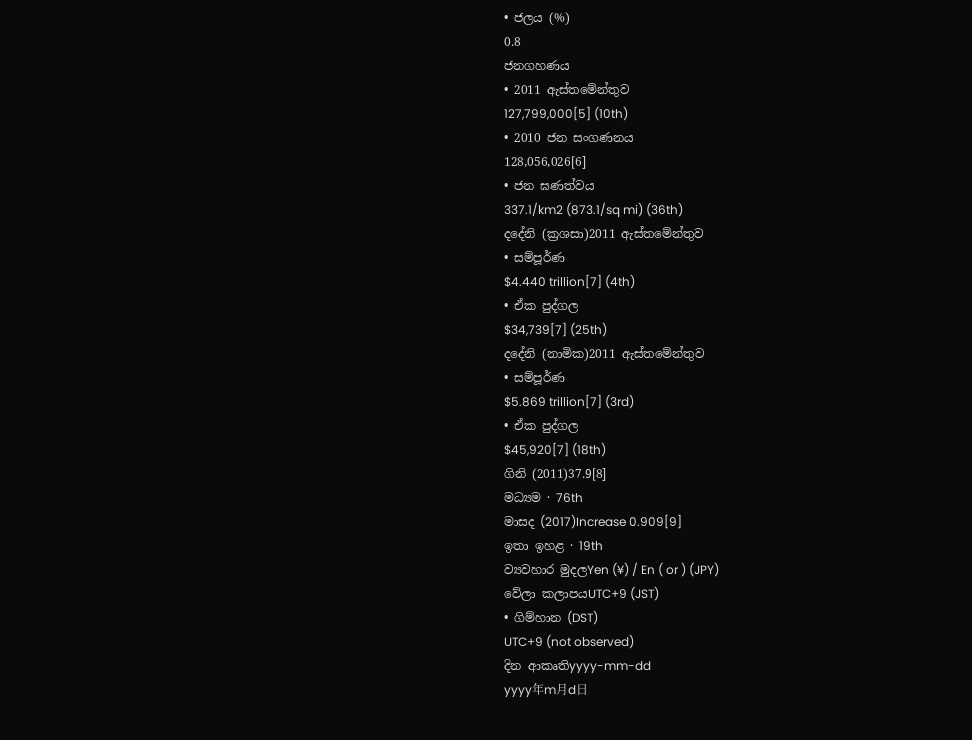• ජලය (%)
0.8
ජනගහණය
• 2011 ඇස්තමේන්තුව
127,799,000[5] (10th)
• 2010 ජන සංගණනය
128,056,026[6]
• ජන ඝණත්වය
337.1/km2 (873.1/sq mi) (36th)
දදේනි (ක්‍රශසා)2011 ඇස්තමේන්තුව
• සම්පූර්ණ
$4.440 trillion[7] (4th)
• ඒක පුද්ගල
$34,739[7] (25th)
දදේනි (නාමික)2011 ඇස්තමේන්තුව
• සම්පූර්ණ
$5.869 trillion[7] (3rd)
• ඒක පුද්ගල
$45,920[7] (18th)
ගිනි (2011)37.9[8]
මධ්‍යම · 76th
මාසද (2017)Increase 0.909[9]
ඉතා ඉහළ · 19th
ව්‍යවහාර මුදලYen (¥) / En ( or ) (JPY)
වේලා කලාපයUTC+9 (JST)
• ගිම්හාන (DST)
UTC+9 (not observed)
දින ආකෘතිyyyy-mm-dd
yyyy年m月d日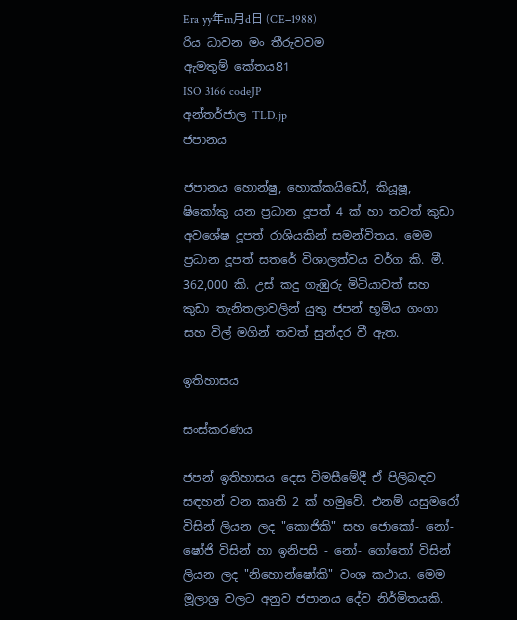Era yy年m月d日 (CE−1988)
රිය ධාවන මං තීරුවවම
ඇමතුම් කේතය81
ISO 3166 codeJP
අන්තර්ජාල TLD.jp
ජපානය

ජපානය හො‍න්ෂු, හොක්කයිඩෝ, කියූෂූ, ෂිකෝකු යන ප්‍රධාන දූපත් 4 ක් හා තවත් කුඩා අව‍ශේෂ දූපත් රාශියකින් සමන්විතය. මෙම ප්‍රධාන දූපත් සතරේ විශාලත්වය වර්ග කි. මී. 362,000 කි. උස් කදු ගැඹුරු මිටියාවත් සහ කුඩා තැනිතලාවලින් යුතු ජපන් භූමිය ගංගා සහ විල් මගින් තවත් සුන්දර වී ඇත.

ඉතිහාසය

සංස්කරණය

ජපන් ඉතිහාසය දෙස විමසීමේදී ඒ පිලිබඳව සඳහන් වන කෘති 2 ක් හමුවේ. එනම් යසුමරෝ විසින් ලියන ලද "කොජිකි" සහ ජොකෝ- නෝ- ෂෝජි විසින් හා ඉනිපසි - නෝ- ගෝතෝ විසින් ලියන ලද "නිහොන්ෂෝකි" වංශ කථාය. මෙම මූලාශ්‍ර වලට අනුව ජපානය දේව නිර්මිතයකි.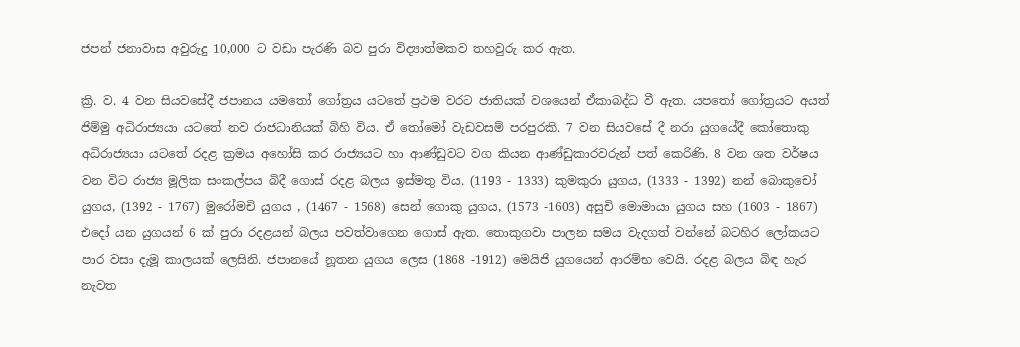ජපන් ජනාවාස අවුරුදු 10,000 ට වඩා පැරණි බව පුරා විද්‍යාත්මකව තහවුරු කර ඇත.

ක්‍රි. ව. 4 වන සියවසේදී ජපානය යමතෝ ගෝත්‍රය යටතේ ප්‍රථම වරට ජාතියක් වශයෙන් ඒකාබද්ධ වී ඇත. යපතෝ ගෝත්‍රයට අයත් ජිම්මු අධිරාජ්‍යයා යටතේ නව රාජධානියක් බිහි විය. ඒ තෝමෝ වැඩවසම් පරපුරකි. 7 වන සියවසේ දී නරා යුගයේදී කෝතොකු අධිරාජ්‍යයා යටතේ රදළ ක්‍රමය අහෝසි කර රාජ්‍යයට හා ආණ්ඩුවට වග කියන ආණ්ඩුකාරවරුන් පත් කෙරිණි. 8 වන ශත වර්ෂය වන විට රාජ්‍ය මූලික සංකල්පය බිදී ගොස් රදළ බලය ඉස්මතු විය. (1193 - 1333) කුමකුරා යුගය, (1333 - 1392) නන් බොකුචෝ යුගය, (1392 - 1767) මුරෝමචි යුගය , (1467 - 1568) සෙන් ගොකු යුගය, (1573 -1603) අසුචි මොමායා යුගය සහ (1603 - 1867) එදෝ යන යුගයන් 6 ක් පුරා රදළයන් බලය පවත්වාගෙන ගොස් ඇත. තොකුගවා පාලන සමය වැදගත් වන්නේ බටහිර ලෝකයට පාර වසා දැමූ කාලයක් ලෙසිනි. ජපානයේ නූතන යුගය ලෙස (1868 -1912) මෙයිජි යුගයෙන් ආරම්භ වෙයි. රදළ බලය බිඳ හැර නැවත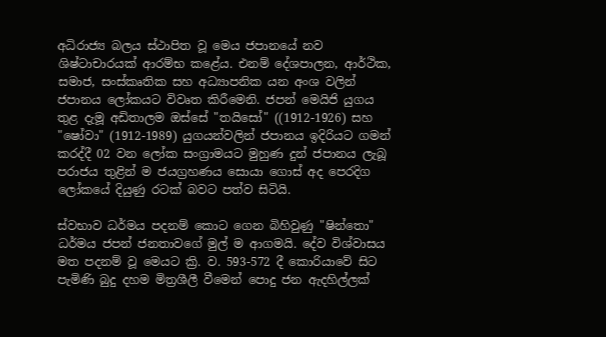අධිරාජ්‍ය බලය ස්ථාපිත වූ මෙය ජපානයේ නව ශිෂ්ටාචාරයක් ආරම්භ කළේය. එනම් දේශපාලන, ආර්ථික, සමාජ, සංස්කෘතික සහ අධ්‍යාපනික යන අංශ වලින් ජපානය ලෝකයට විවෘත කිරීමෙනි. ජපන් මෙයිජි යුගය තුළ දැමූ අඩිතාලම ඔස්සේ "තයිසෝ" ((1912-1926) සහ "ෂෝවා" (1912-1989) යුගයන්වලින් ජපානය ඉදිරියට ගමන් කරද්දී 02 වන ලෝක සංග්‍රාමයට මුහුණ දුන් ජපානය ලැබූ පරාජය තුළින් ම ජයග්‍රහණය සොයා ගොස් අද පෙරදිග ලෝකයේ දියුණු රටක් බවට පත්ව සිටියි.

ස්වභාව ධර්මය පදනම් කොට ගෙන බිහිවුණු "ෂින්තො" ධර්මය ජපන් ජනතාවගේ මුල් ම ආගමයි. දේව විශ්වාසය මත පදනම් වූ මෙයට ක්‍රි. ව. 593-572 දී කොරියාවේ සිට පැමිණි බුදු දහම මිත්‍රශීලී වීමෙන් පොදු ජන ඇදහිල්ලක්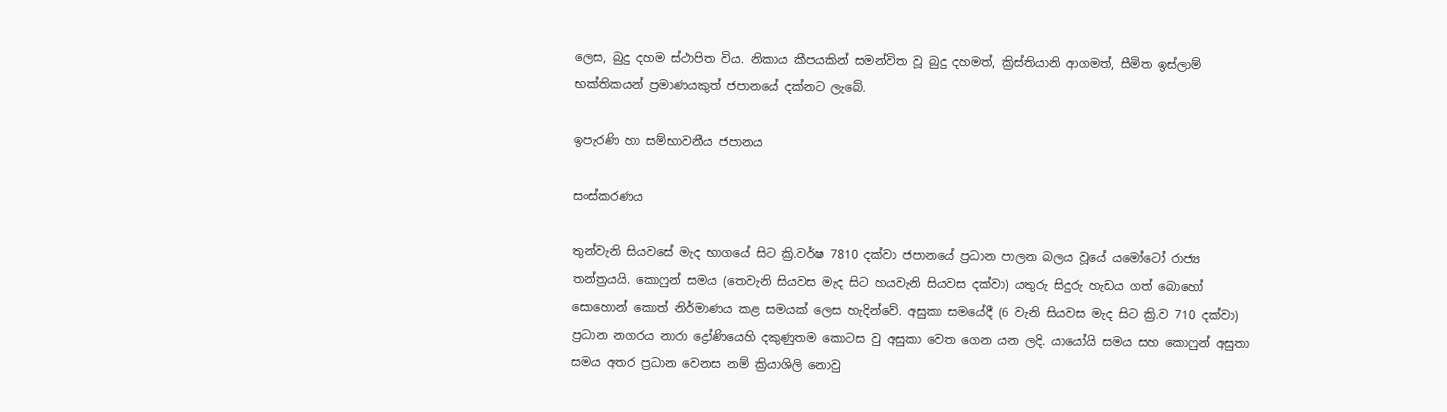ලෙස, බුදු දහම ස්ථාපිත විය. නිකාය කීපයකින් සමන්විත වූ බුදු දහමත්, ක්‍රිස්තියානි ආගමත්, සීමිත ඉස්ලාම් භක්තිකයන් ප්‍රමාණයකුත් ජපානයේ දක්නට ලැබේ.

ඉපැරණි හා සම්භාවනීය ජපානය

සංස්කරණය

තුන්වැනි සියවසේ මැද භාගයේ සිට ක්‍රි.වර්ෂ 7810 දක්වා ජපානයේ ප්‍රධාන පාලන බලය වූයේ යමෝටෝ රාජ්‍ය තන්ත්‍රයයි. කොෆුන් සමය (තෙවැනි සියවස මැද සිට හයවැනි සියවස දක්වා) යතුරු සිදුරු හැඩය ගත් බොහෝ සොහොන් කොත් නිර්මාණය කළ සමයක් ලෙස හැදින්වේ. අසුකා සමයේදී (6 වැනි සියවස මැද සිට ක්‍රි.ව 710 දක්වා) ප්‍රධාන නගරය නාරා ද්‍රෝණියෙහි දකුණුතම කොටස වු අසුකා වෙත ගෙන යන ලදි. යායෝයි සමය සහ කොෆුන් අසුතා සමය අතර ප්‍රධාන වෙනස නම් ක්‍රියාශිලි නොවු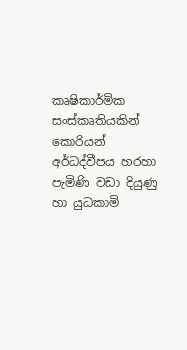කෘෂිකාර්මික සංස්කෘතියකින් කොරියන් අර්ධද්වීපය හරහා පැමිණි වඩා දියුණු හා යුධකාමි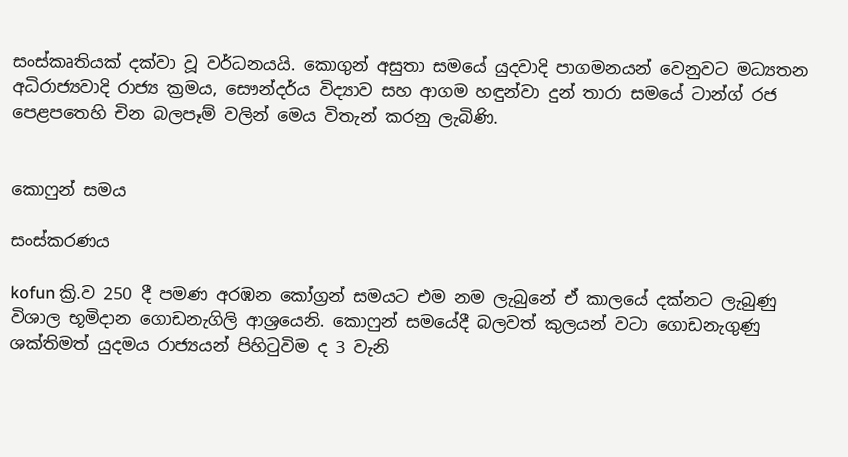සංස්කෘතියක් දක්වා වූ වර්ධනයයි. කොගුන් අසුතා සමයේ යුදවාදි පාගමනයන් වෙනුවට මධ්‍යතන අධිරාජ්‍යවාදි රාජ්‍ය ක්‍රමය, සෞන්දර්ය විද්‍යාව සහ ආගම හඳුන්වා දුන් තාරා සමයේ ටාන්ග් රජ පෙළපතෙහි චින බලපෑම් වලින් මෙය විතැන් කරනු ලැබිණි.


කොෆුන් සමය

සංස්කරණය

kofun ක්‍රි.ව 250 දී පමණ අරඹන කෝග්‍රන් සමයට එම නම ලැබුනේ ඒ කාලයේ දක්නට ලැබුණු විශාල භූමිදාන ගොඩනැගිලි ආශ්‍රයෙනි. කොෆුන් සමයේදී බලවත් කුලයන් වටා ගොඩනැගුණු ශක්තිමත් යුදමය රාජ්‍යයන් පිහිටුවිම ද 3 වැනි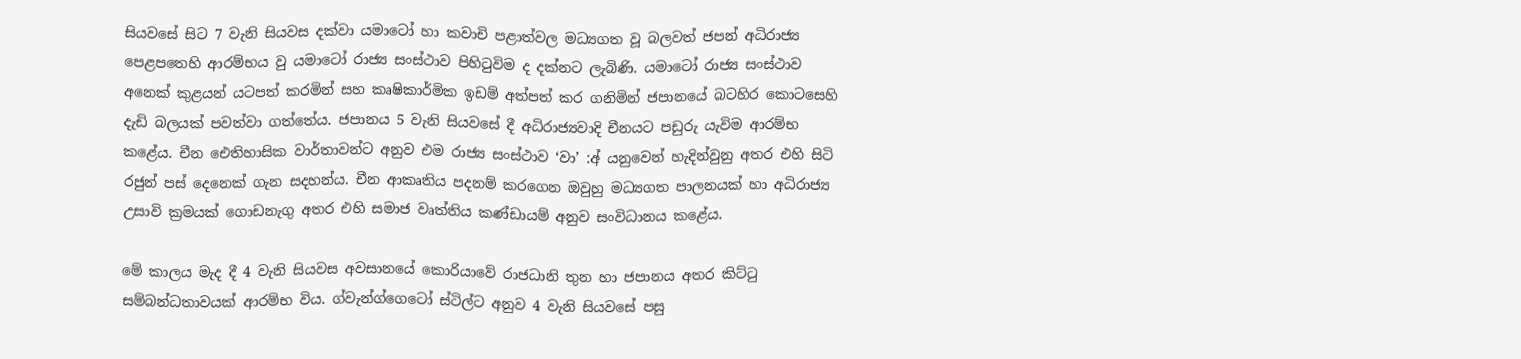සියවසේ සිට 7 වැනි සියවස දක්වා යමාටෝ හා කවාචි පළාත්වල මධ්‍යගත වූ බලවත් ජපන් අධිරාජ්‍ය පෙළපතෙහි ආරම්භය වු යමාටෝ රාජ්‍ය සංස්ථාව පිහිටුවිම ද දක්නට ලැබිණි. යමාටෝ රාජ්‍ය සංස්ථාව අනෙක් කුළයන් යටපත් කරමින් සහ කෘෂිකාර්මික ඉඩම් අත්පත් කර ගනිමින් ජපානයේ බටහිර කොටසෙහි දැඩි බලයක් පවත්වා ගත්තේය. ජපානය 5 වැනි සියවසේ දී අධිරාජ්‍යවාදි චීනයට පඩුරු යැවිම ආරම්භ කළේය. චීන ඓතිහාසික වාර්තාවන්ට අනුව එම රාජ්‍ය සංස්ථාව ‘වා’ :අ් යනුවෙන් හැදින්වුනු අතර එහි සිටි රජුන් පස් දෙනෙක් ගැන සදහන්ය. චීන ආකෘතිය පදනම් කරගෙන ඔවුහු මධ්‍යගත පාලනයක් හා අධිරාජ්‍ය උසාවි ක්‍රමයක් ගොඩනැගු අතර එහි සමාජ වෘත්තිය කණ්ඩායම් අනුව සංවිධානය කළේය.

මේ කාලය මැද දී 4 වැනි සියවස අවසානයේ කොරියාවේ රාජධානි තුන හා ජපානය අතර කිට්ටු සම්බන්ධතාවයක් ආරම්භ විය. ග්වැන්ග්ගෙටෝ ස්ටිල්ට අනුව 4 වැනි සියවසේ පසු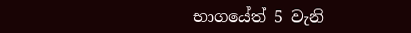භාගයේත් 5 වැනි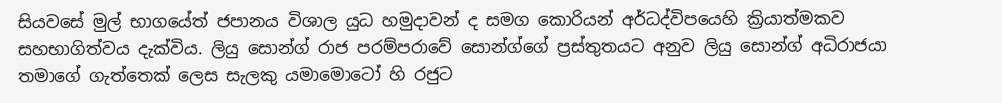සියවසේ මුල් භාගයේත් ජපානය විශාල යුධ හමුදාවන් ද සමග කොරියන් අර්ධද්විපයෙහි ක්‍රියාත්මකව සහභාගිත්වය දැක්විය. ලියු සොන්ග් රාජ පරම්පරාවේ සොන්ග්ගේ ප්‍රස්තුතයට අනුව ලියු සොන්ග් අධිරාජයා තමාගේ ගැත්තෙක් ලෙස සැලකු යමාමොටෝ හි රජුට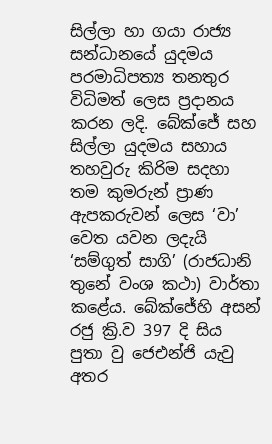සිල්ලා හා ගයා රාජ්‍ය සන්ධානයේ යුදමය පරමාධිපත්‍ය තනතුර විධිමත් ලෙස ප්‍රදානය කරන ලදි. බේක්ජේ සහ සිල්ලා යුදමය සහාය තහවුරු කිරිම සදහා තම කුමරුන් ප්‍රාණ ඇපකරුවන් ලෙස ‘වා’ වෙත යවන ලදැයි ‘සම්ගුත් සාගි’ (රාජධානි තුනේ වංශ කථා) වාර්තා කළේය. බේක්ජේහි අසන් රජු ක්‍රි.ව 397 දි සිය පුතා වු ජෙඑන්ජි යැවු අතර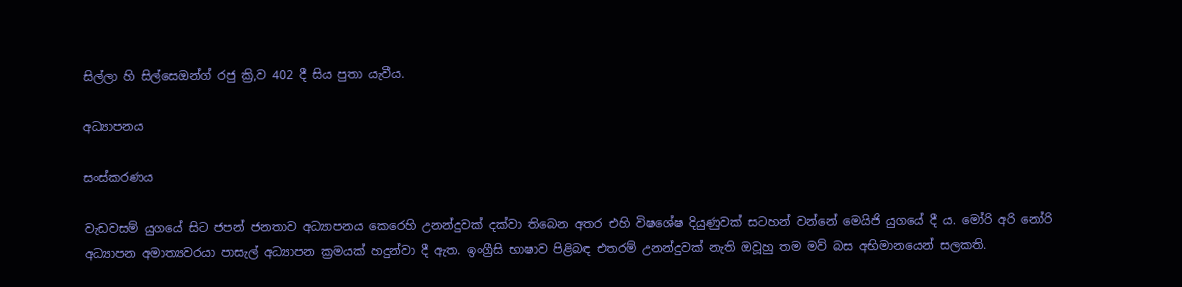සිල්ලා හි සිල්සෙඔන්ග් රජු ක්‍රි,ව 402 දී සිය පුතා යැවීය.

අධ්‍යාපනය

සංස්කරණය

වැඩවසම් යුගයේ සිට ජපන් ජනතාව අධ්‍යාපනය කෙරෙහි උනන්දුවක් දක්වා තිබෙන අතර එහි විෂශේෂ දියුණුවක් සටහන් වන්නේ මෙයිජි යුගයේ දී ය. මෝරි අරි නෝරි අධ්‍යාපන අමාත්‍යවරයා පාසැල් අධ්‍යාපන ක්‍රමයක් හදුන්වා දී ඇත. ඉංග්‍රීසි භාෂාව පිළිබඳ එතරම් උනන්දුවක් නැති ඔවූහු තම මව් බස අභිමානයෙන් සලකති.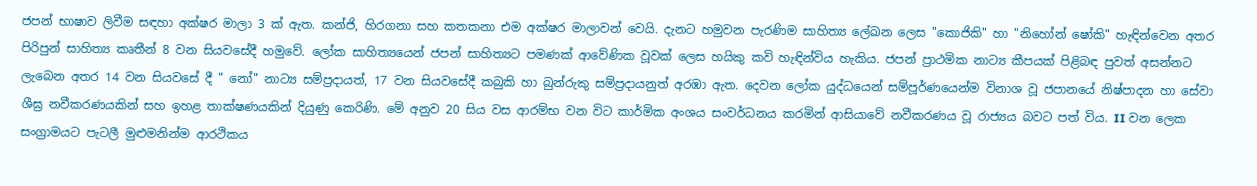ජපන් භාෂාව ලිවීම සඳහා අක්ෂර මාලා 3 ක් ඇත. කන්ජි, හිරගනා සහ කතකනා එම අක්ෂර මාලාවන් වෙයි. දැනට හමුවන පැරණිම සාහිත්‍ය ලේඛන ලෙස "කොජිකි" හා "නිහෝන් ෂෝකි" හැඳින්වෙන අතර පිරිපුන් සාහිත්‍ය කෘතීන් 8 වන සියවසේදී හමුවේ. ලෝක සාහිත්‍යයෙන් ජපන් සාහිත්‍යට පමණක් ආවේණික වූවක් ලෙස හයිකු කවි හැඳින්විය හැකිය. ජපන් ප්‍රාථමික නාට්‍ය කීපයක් පිළිබඳ පුවත් අසන්නට ලැබෙන අතර 14 වන සියවසේ දී " නෝ" නාට්‍ය සම්ප්‍රදායත්, 17 වන සියවසේදී කබුකි හා බුන්රුකු සම්ප්‍රදායනුත් අරඹා ඇත. දෙවන ලෝක යුද්ධයෙන් සම්පූර්ණයෙන්ම විනාශ වූ ජපානයේ නිෂ්පාදන හා සේවා ශීඝ්‍ර නවීකරණයකින් සහ ඉහළ තාක්ෂණයකින් දියුණු කෙරිණි. මේ අනුව 20 සිය වස ආරම්භ වන විට කාර්මික අංශය සංවර්ධනය කරමින් ආසියාවේ නවීකරණය වූ රාජ්‍යය බවට පත් විය. II වන ලෙක සංග්‍රාමයට පැටලී මුළුමනින්ම ආරථිකය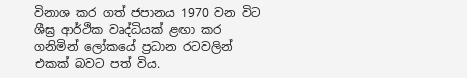විනාශ කර ගත් ජපානය 1970 වන විට ශීඝ්‍ර ආර්ථික වෘද්ධියක් ළඟා කර ගනිමින් ලෝකයේ ප්‍රධාන රටවලින් එකක් බවට පත් විය.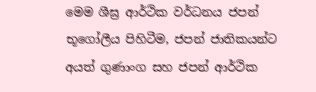මෙම ශීඝ්‍ර ආර්ථික වර්ධනය ජපන් භූගෝලීය පිහිටීම, ජපන් ජාතිකයන්ට අයත් ගුණාංග සහ ජපන් ආර්ථික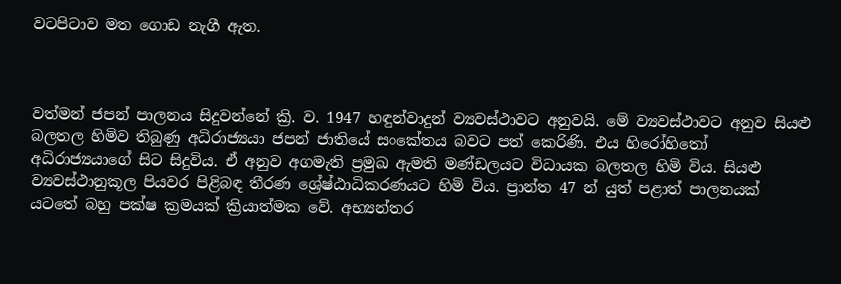වටපිටාව මත ගොඩ නැගී ඇත.



වත්මන් ජපන් පාලනය සිදුවන්නේ ක්‍රි. ව. 1947 හඳුන්වාදුන් ව්‍යවස්ථාවට අනුවයි. මේ ව්‍යවස්ථාවට අනුව සියළු බලතල හිමිව තිබුණු අධිරාජ්‍යයා ජපන් ජාතියේ සංකේතය බවට පත් කෙරිණි. එය හිරෝහිතෝ අධිරාජ්‍යයාගේ සිට සිදුවිය. ඒ අනුව අගමැති ප්‍රමුඛ ඇමති මණ්ඩලයට විධායක බලතල හිමි විය. සියළු ව්‍යවස්ථානුකූල පියවර පිළිබඳ තීරණ ශ්‍රේෂ්ඨාධිකරණයට හිමි විය. ප්‍රාන්ත 47 න් යුත් පළාත් පාලනයක් යටතේ බහු පක්ෂ ක්‍රමයක් ක්‍රියාත්මක වේ. අභ්‍යන්තර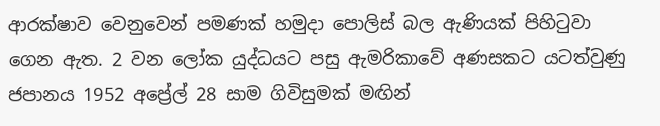ආරක්ෂාව වෙනුවෙන් පමණක් හමුදා පොලිස් බල ඇණියක් පිහිටුවා ගෙන ඇත. 2 වන ලෝක යුද්ධයට පසු ඇමරිකාවේ අණසකට යටත්වුණු ජපානය 1952 අප්‍රේල් 28 සාම ගිවිසුමක් මඟින්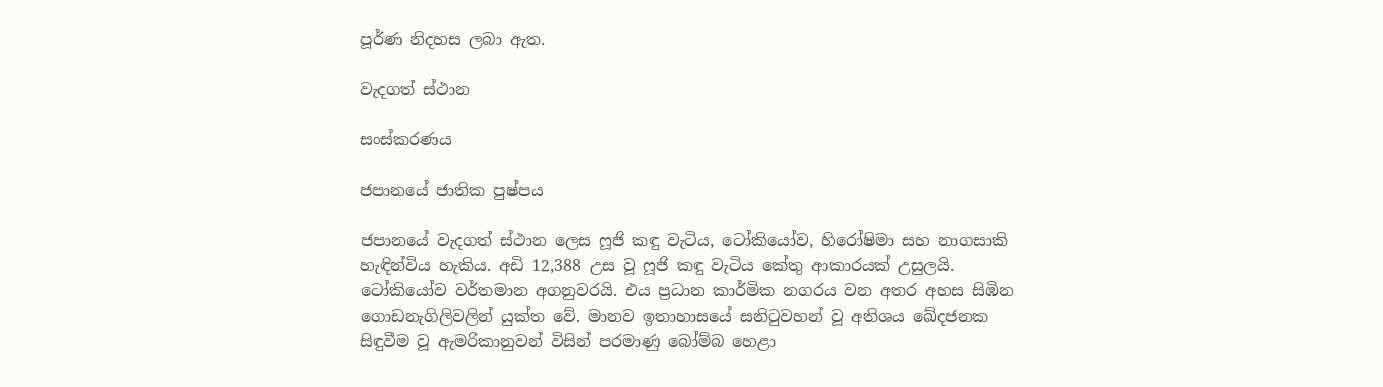පූර්ණ නිදහස ලබා ඇත.

වැදගත් ස්ථාන

සංස්කරණය

ජපානයේ ජාතික පුෂ්පය

ජපානයේ වැදගත් ස්ථාන ලෙස ‍ෆූජි කඳු වැටිය, ටෝකියෝව, හිරෝෂිමා සහ නාගසාකි හැඳින්විය හැකිය. අඩි 12,388 උස වූ ෆූජි කඳු වැටිය කේතු ආකාරයක් උසුලයි. ටෝකි‍‍යෝව වර්තමාන අගනුවරයි. එය ප්‍රධාන කාර්මික නගරය වන අතර අහස සිඹි‍න ගොඩනැගිලිවලින් යුක්ත වේ. මානව ඉතාහාසයේ සනිටුවහන් වූ අතිශය ඛේදජනක සිඳුවීම වූ ඇමරිකානුවන් විසින් පරමාණු බෝම්බ හෙළා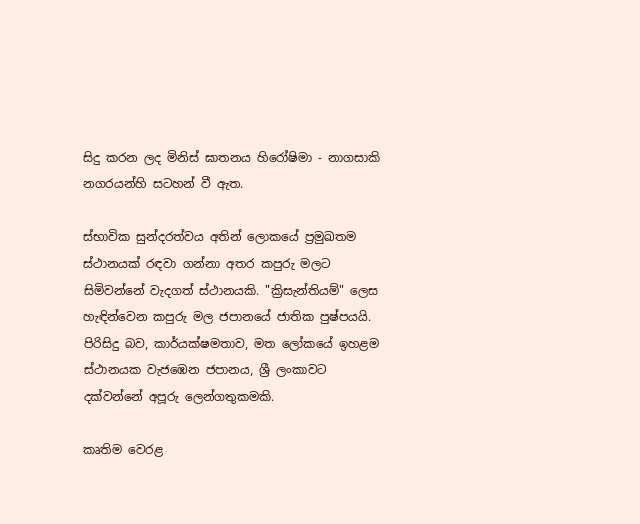සිදු කරන ලද මිනිස් ඝාතනය හිරෝෂිමා - නාගසාකි නගරයන්හි සටහන් වී ඇත.

ස්භාවික සුන්දරත්වය අතින් ලොකයේ ප්‍රමුඛතම ස්ථානයක් රඳවා ගන්නා අතර කපුරු මලට සිමිවන්නේ වැදගත් ස්ථානයකි. "ක්‍රිසැන්තියම්" ලෙස හැඳි‍න්වෙන කපුරු මල ජපානයේ ජාතික පුෂ්පයයි. පිරිසිදු බව, කාර්යක්ෂමතාව, මත ලෝකයේ ඉහළම ස්ථානයක වැජඹෙන ජපානය, ශ්‍රී ලංකාවට දක්වන්නේ අපූරු ලෙන්ගතුකමකි.

කෘතිම වෙරළ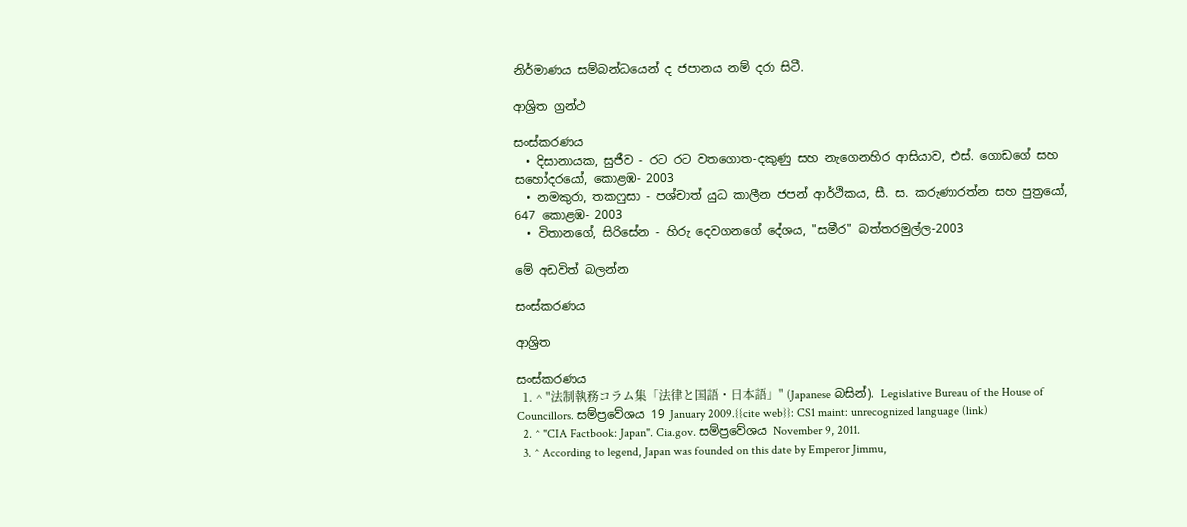නිර්මාණය සම්බන්ධයෙන් ද ජපානය නම් දරා සිටී.

ආශ්‍රිත ග්‍රන්ථ

සංස්කරණය
  • දිසානායක, සුජීව - රට රට වතගොත-දකුණු සහ නැගෙනහිර ආසියාව, එස්. ගොඩගේ සහ සහෝදරයෝ, කොළඹ- 2003
  • නමකුරා, තකෆුසා - පශ්චාත් යුධ කාලීන ජපන් ආර්ථිකය, සී. ස. කරුණාරත්න සහ පුත්‍රයෝ, 647 කොළඹ- 2003
  • විතානගේ, සිරිසේන - හිරු දෙවගනගේ දේශය, "සමීර" බත්තරමුල්ල-2003

මේ අඩවිත් බලන්න

සංස්කරණය

ආශ්‍රිත

සංස්කරණය
  1. ^ "法制執務コラム集「法律と国語・日本語」" (Japanese බසින්). Legislative Bureau of the House of Councillors. සම්ප්‍රවේශය 19 January 2009.{{cite web}}: CS1 maint: unrecognized language (link)
  2. ^ "CIA Factbook: Japan". Cia.gov. සම්ප්‍රවේශය November 9, 2011.
  3. ^ According to legend, Japan was founded on this date by Emperor Jimmu,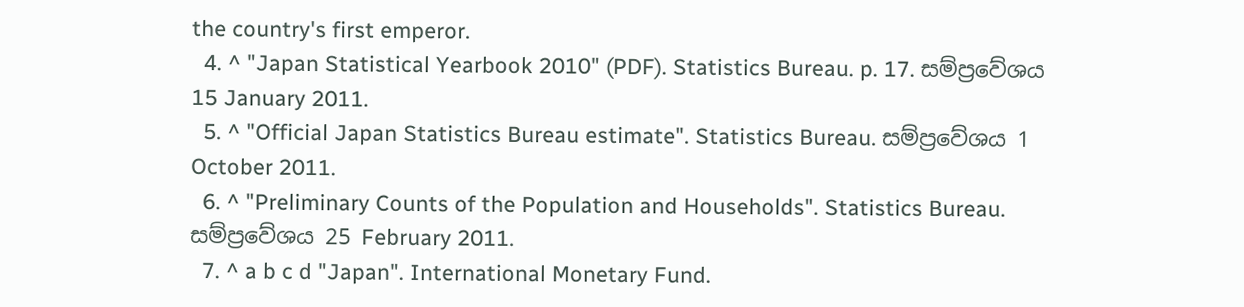the country's first emperor.
  4. ^ "Japan Statistical Yearbook 2010" (PDF). Statistics Bureau. p. 17. සම්ප්‍රවේශය 15 January 2011.
  5. ^ "Official Japan Statistics Bureau estimate". Statistics Bureau. සම්ප්‍රවේශය 1 October 2011.
  6. ^ "Preliminary Counts of the Population and Households". Statistics Bureau. සම්ප්‍රවේශය 25 February 2011.
  7. ^ a b c d "Japan". International Monetary Fund.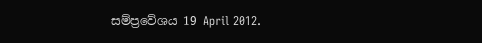සම්ප්‍රවේශය 19 April 2012.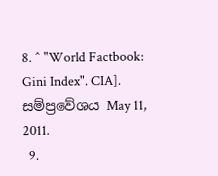8. ^ "World Factbook: Gini Index". CIA]. සම්ප්‍රවේශය May 11, 2011.
  9.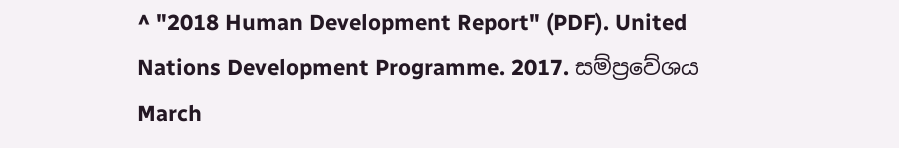^ "2018 Human Development Report" (PDF). United Nations Development Programme. 2017. සම්ප්‍රවේශය March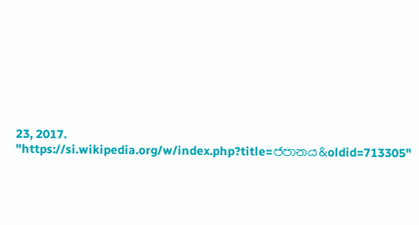23, 2017.
"https://si.wikipedia.org/w/index.php?title=ජපානය&oldid=713305"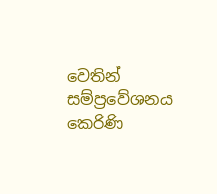වෙතින් සම්ප්‍රවේශනය කෙරිණි